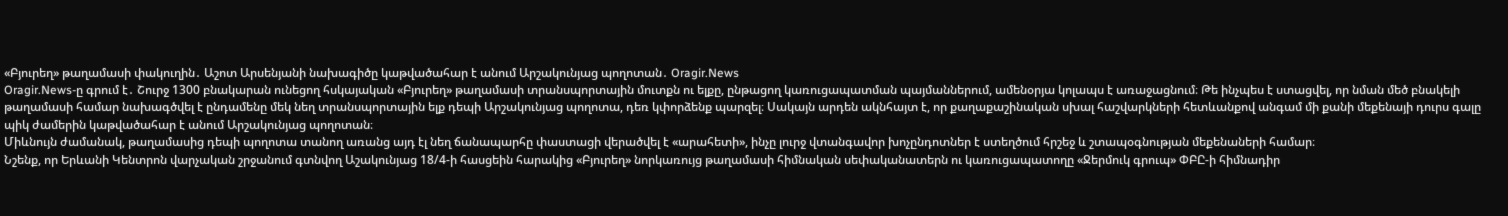«Բյուրեղ» թաղամասի փակուղին․ Աշոտ Արսենյանի նախագիծը կաթվածահար է անում Արշակունյաց պողոտան․ Oragir.News
Oragir.News-ը գրում է․ Շուրջ 1300 բնակարան ունեցող հսկայական «Բյուրեղ» թաղամասի տրանսպորտային մուտքն ու ելքը, ընթացող կառուցապատման պայմաններում, ամենօրյա կոլապս է առաջացնում։ Թե ինչպես է ստացվել, որ նման մեծ բնակելի թաղամասի համար նախագծվել է ընդամենը մեկ նեղ տրանսպորտային ելք դեպի Արշակունյաց պողոտա, դեռ կփորձենք պարզել։ Սակայն արդեն ակնհայտ է, որ քաղաքաշինական սխալ հաշվարկների հետևանքով անգամ մի քանի մեքենայի դուրս գալը պիկ ժամերին կաթվածահար է անում Արշակունյաց պողոտան։
Միևնույն ժամանակ, թաղամասից դեպի պողոտա տանող առանց այդ էլ նեղ ճանապարհը փաստացի վերածվել է «արահետի», ինչը լուրջ վտանգավոր խոչընդոտներ է ստեղծում հրշեջ և շտապօգնության մեքենաների համար։
Նշենք, որ Երևանի Կենտրոն վարչական շրջանում գտնվող Աշակունյաց 18/4-ի հասցեին հարակից «Բյուրեղ» նորկառույց թաղամասի հիմնական սեփականատերն ու կառուցապատողը «Ջերմուկ գրուպ» ՓԲԸ-ի հիմնադիր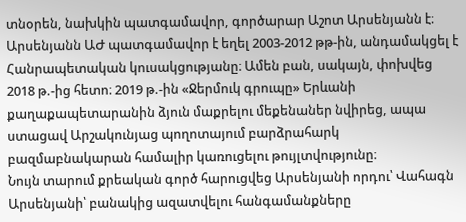տնօրեն, նախկին պատգամավոր, գործարար Աշոտ Արսենյանն է։
Արսենյանն ԱԺ պատգամավոր է եղել 2003-2012 թթ-ին, անդամակցել է Հանրապետական կուսակցությանը։ Ամեն բան, սակայն, փոխվեց 2018 թ.-ից հետո։ 2019 թ.-ին «Ջերմուկ գրուպը» Երևանի քաղաքապետարանին ձյուն մաքրելու մեքենաներ նվիրեց, ապա ստացավ Արշակունյաց պողոտայում բարձրահարկ բազմաբնակարան համալիր կառուցելու թույլտվությունը։
Նույն տարում քրեական գործ հարուցվեց Արսենյանի որդու՝ Վահագն Արսենյանի՝ բանակից ազատվելու հանգամանքները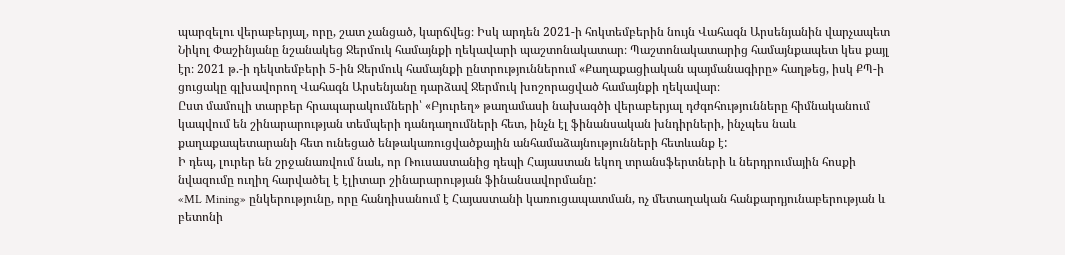պարզելու վերաբերյալ, որը, շատ չանցած, կարճվեց։ Իսկ արդեն 2021-ի հոկտեմբերին նույն Վահագն Արսենյանին վարչապետ Նիկոլ Փաշինյանը նշանակեց Ջերմուկ համայնքի ղեկավարի պաշտոնակատար։ Պաշտոնակատարից համայնքապետ կես քայլ էր։ 2021 թ.-ի դեկտեմբերի 5-ին Ջերմուկ համայնքի ընտրություններում «Քաղաքացիական պայմանագիրը» հաղթեց, իսկ ՔՊ-ի ցուցակը գլխավորող Վահագն Արսենյանը դարձավ Ջերմուկ խոշորացված համայնքի ղեկավար։
Ըստ մամուլի տարբեր հրապարակումների՝ «Բյուրեղ» թաղամասի նախագծի վերաբերյալ դժգոհությունները հիմնականում կապվում են շինարարության տեմպերի դանդաղումների հետ, ինչն էլ ֆինանսական խնդիրների, ինչպես նաև քաղաքապետարանի հետ ունեցած ենթակառուցվածքային անհամաձայնությունների հետևանք է:
Ի դեպ, լուրեր են շրջանառվում նաև, որ Ռուսաստանից դեպի Հայաստան եկող տրանսֆերտների և ներդրումային հոսքի նվազումը ուղիղ հարվածել է էլիտար շինարարության ֆինանսավորմանը:
«ML Mining» ընկերությունը, որը հանդիսանում է Հայաստանի կառուցապատման, ոչ մետաղական հանքարդյունաբերության և բետոնի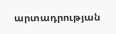արտադրության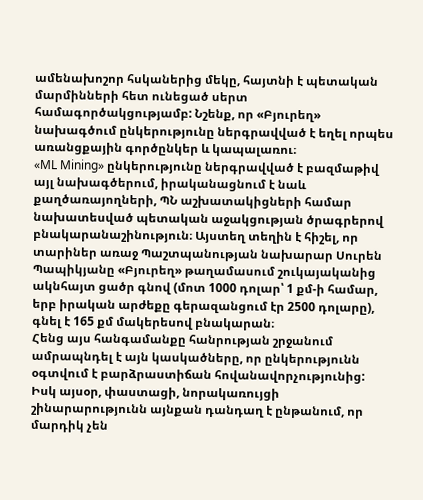ամենախոշոր հսկաներից մեկը, հայտնի է պետական մարմինների հետ ունեցած սերտ համագործակցությամբ: Նշենք, որ «Բյուրեղ» նախագծում ընկերությունը ներգրավված է եղել որպես առանցքային գործընկեր և կապալառու։
«ML Mining» ընկերությունը ներգրավված է բազմաթիվ այլ նախագծերում, իրականացնում է նաև քաղծառայողների, ՊՆ աշխատակիցների համար նախատեսված պետական աջակցության ծրագրերով բնակարանաշինություն։ Այստեղ տեղին է հիշել, որ տարիներ առաջ Պաշտպանության նախարար Սուրեն Պապիկյանը «Բյուրեղ» թաղամասում շուկայականից ակնհայտ ցածր գնով (մոտ 1000 դոլար՝ 1 քմ-ի համար, երբ իրական արժեքը գերազանցում էր 2500 դոլարը), գնել է 165 քմ մակերեսով բնակարան։
Հենց այս հանգամանքը հանրության շրջանում ամրապնդել է այն կասկածները, որ ընկերությունն օգտվում է բարձրաստիճան հովանավորչությունից: Իսկ այսօր, փաստացի, նորակառույցի շինարարությունն այնքան դանդաղ է ընթանում, որ մարդիկ չեն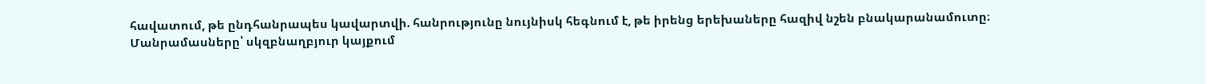հավատում, թե ընդհանրապես կավարտվի. հանրությունը նույնիսկ հեգնում է, թե իրենց երեխաները հազիվ նշեն բնակարանամուտը։
Մանրամասները՝ սկզբնաղբյուր կայքում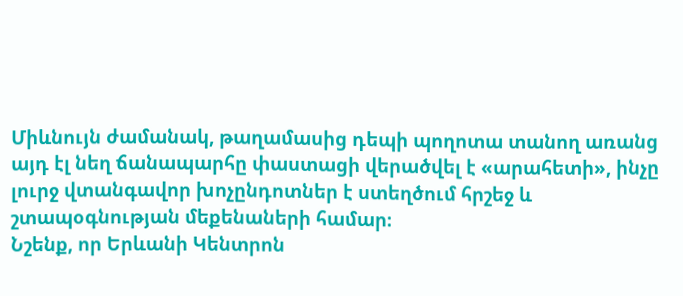Միևնույն ժամանակ, թաղամասից դեպի պողոտա տանող առանց այդ էլ նեղ ճանապարհը փաստացի վերածվել է «արահետի», ինչը լուրջ վտանգավոր խոչընդոտներ է ստեղծում հրշեջ և շտապօգնության մեքենաների համար։
Նշենք, որ Երևանի Կենտրոն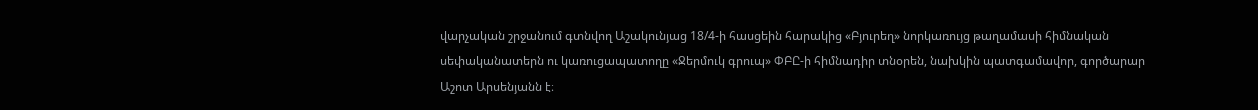վարչական շրջանում գտնվող Աշակունյաց 18/4-ի հասցեին հարակից «Բյուրեղ» նորկառույց թաղամասի հիմնական սեփականատերն ու կառուցապատողը «Ջերմուկ գրուպ» ՓԲԸ-ի հիմնադիր տնօրեն, նախկին պատգամավոր, գործարար Աշոտ Արսենյանն է։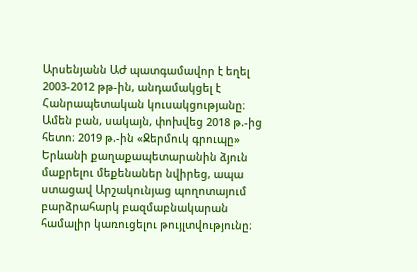Արսենյանն ԱԺ պատգամավոր է եղել 2003-2012 թթ-ին, անդամակցել է Հանրապետական կուսակցությանը։ Ամեն բան, սակայն, փոխվեց 2018 թ.-ից հետո։ 2019 թ.-ին «Ջերմուկ գրուպը» Երևանի քաղաքապետարանին ձյուն մաքրելու մեքենաներ նվիրեց, ապա ստացավ Արշակունյաց պողոտայում բարձրահարկ բազմաբնակարան համալիր կառուցելու թույլտվությունը։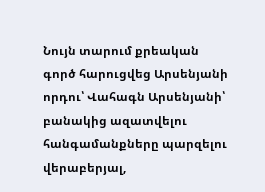Նույն տարում քրեական գործ հարուցվեց Արսենյանի որդու՝ Վահագն Արսենյանի՝ բանակից ազատվելու հանգամանքները պարզելու վերաբերյալ,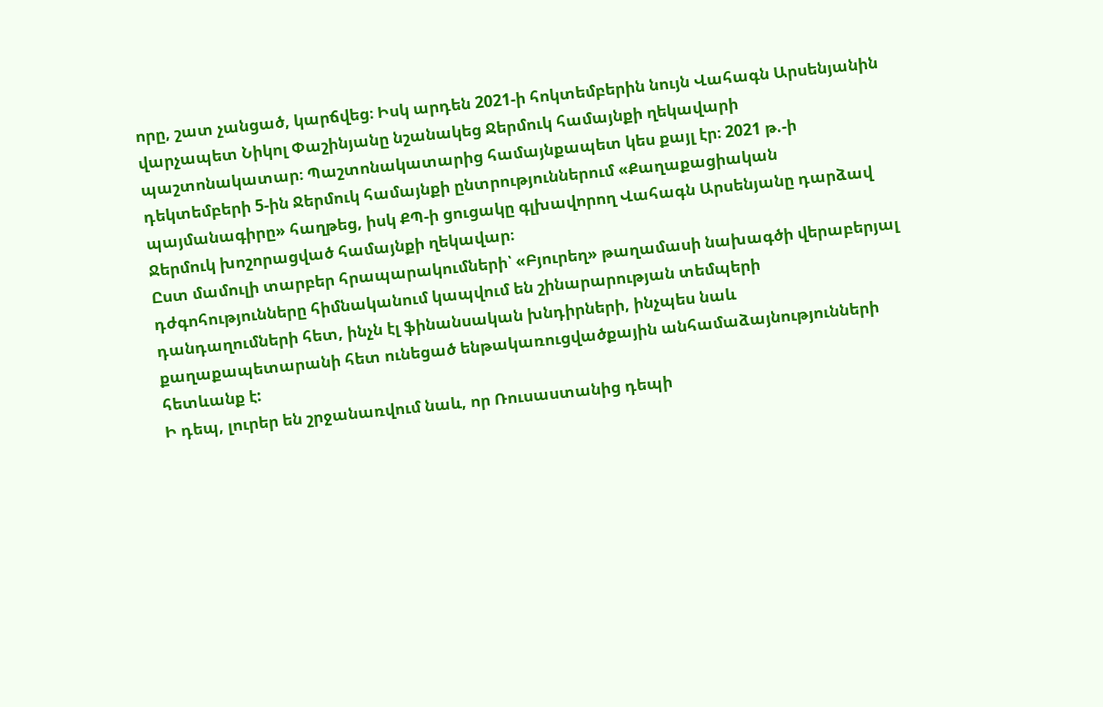որը, շատ չանցած, կարճվեց։ Իսկ արդեն 2021-ի հոկտեմբերին նույն Վահագն Արսենյանին վարչապետ Նիկոլ Փաշինյանը նշանակեց Ջերմուկ համայնքի ղեկավարի պաշտոնակատար։ Պաշտոնակատարից համայնքապետ կես քայլ էր։ 2021 թ.-ի դեկտեմբերի 5-ին Ջերմուկ համայնքի ընտրություններում «Քաղաքացիական պայմանագիրը» հաղթեց, իսկ ՔՊ-ի ցուցակը գլխավորող Վահագն Արսենյանը դարձավ Ջերմուկ խոշորացված համայնքի ղեկավար։
Ըստ մամուլի տարբեր հրապարակումների՝ «Բյուրեղ» թաղամասի նախագծի վերաբերյալ դժգոհությունները հիմնականում կապվում են շինարարության տեմպերի դանդաղումների հետ, ինչն էլ ֆինանսական խնդիրների, ինչպես նաև քաղաքապետարանի հետ ունեցած ենթակառուցվածքային անհամաձայնությունների հետևանք է:
Ի դեպ, լուրեր են շրջանառվում նաև, որ Ռուսաստանից դեպի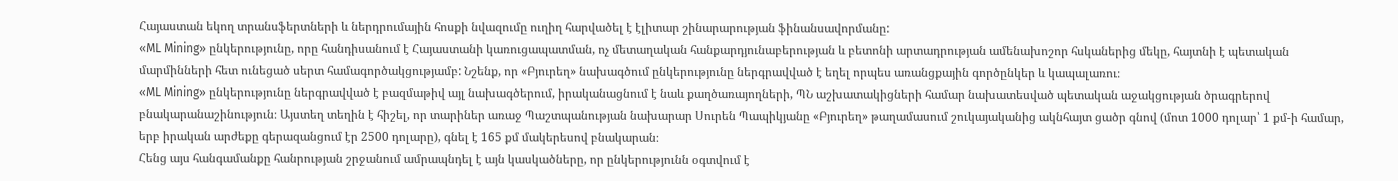Հայաստան եկող տրանսֆերտների և ներդրումային հոսքի նվազումը ուղիղ հարվածել է էլիտար շինարարության ֆինանսավորմանը:
«ML Mining» ընկերությունը, որը հանդիսանում է Հայաստանի կառուցապատման, ոչ մետաղական հանքարդյունաբերության և բետոնի արտադրության ամենախոշոր հսկաներից մեկը, հայտնի է պետական մարմինների հետ ունեցած սերտ համագործակցությամբ: Նշենք, որ «Բյուրեղ» նախագծում ընկերությունը ներգրավված է եղել որպես առանցքային գործընկեր և կապալառու։
«ML Mining» ընկերությունը ներգրավված է բազմաթիվ այլ նախագծերում, իրականացնում է նաև քաղծառայողների, ՊՆ աշխատակիցների համար նախատեսված պետական աջակցության ծրագրերով բնակարանաշինություն։ Այստեղ տեղին է հիշել, որ տարիներ առաջ Պաշտպանության նախարար Սուրեն Պապիկյանը «Բյուրեղ» թաղամասում շուկայականից ակնհայտ ցածր գնով (մոտ 1000 դոլար՝ 1 քմ-ի համար, երբ իրական արժեքը գերազանցում էր 2500 դոլարը), գնել է 165 քմ մակերեսով բնակարան։
Հենց այս հանգամանքը հանրության շրջանում ամրապնդել է այն կասկածները, որ ընկերությունն օգտվում է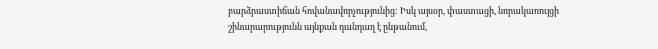բարձրաստիճան հովանավորչությունից: Իսկ այսօր, փաստացի, նորակառույցի շինարարությունն այնքան դանդաղ է ընթանում,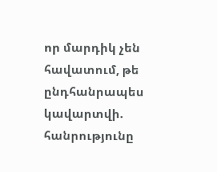որ մարդիկ չեն հավատում, թե ընդհանրապես կավարտվի. հանրությունը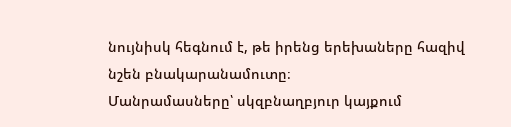նույնիսկ հեգնում է, թե իրենց երեխաները հազիվ նշեն բնակարանամուտը։
Մանրամասները՝ սկզբնաղբյուր կայքում